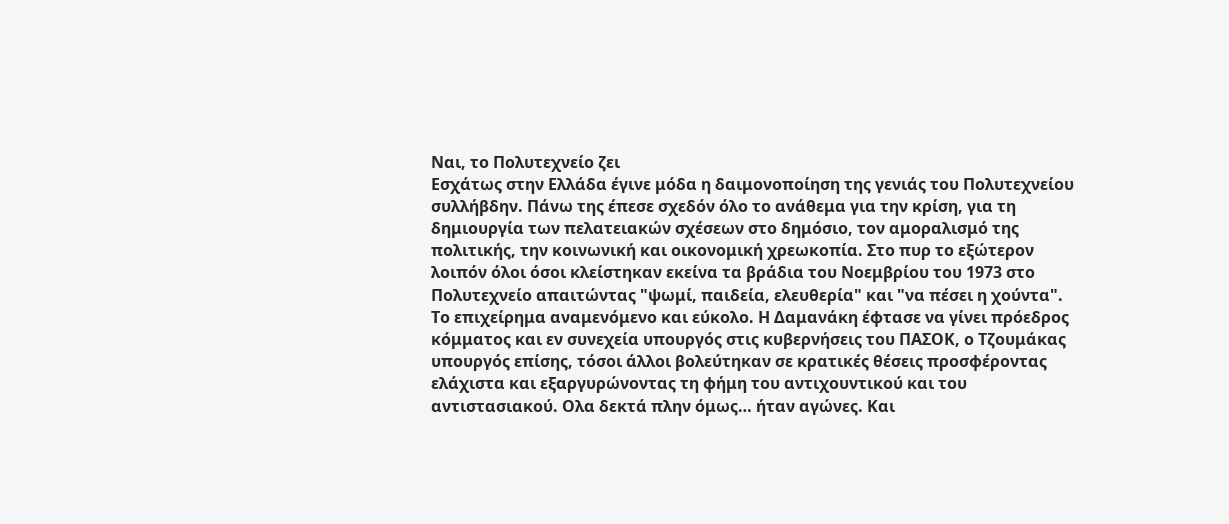Ναι, το Πολυτεχνείο ζει
Εσχάτως στην Ελλάδα έγινε μόδα η δαιμονοποίηση της γενιάς του Πολυτεχνείου συλλήβδην. Πάνω της έπεσε σχεδόν όλο το ανάθεμα για την κρίση, για τη δημιουργία των πελατειακών σχέσεων στο δημόσιο, τον αμοραλισμό της πολιτικής, την κοινωνική και οικονομική χρεωκοπία. Στο πυρ το εξώτερον λοιπόν όλοι όσοι κλείστηκαν εκείνα τα βράδια του Νοεμβρίου του 1973 στο Πολυτεχνείο απαιτώντας "ψωμί, παιδεία, ελευθερία" και "να πέσει η χούντα".
Το επιχείρημα αναμενόμενο και εύκολο. Η Δαμανάκη έφτασε να γίνει πρόεδρος κόμματος και εν συνεχεία υπουργός στις κυβερνήσεις του ΠΑΣΟΚ, ο Τζουμάκας υπουργός επίσης, τόσοι άλλοι βολεύτηκαν σε κρατικές θέσεις προσφέροντας ελάχιστα και εξαργυρώνοντας τη φήμη του αντιχουντικού και του αντιστασιακού. Ολα δεκτά πλην όμως… ήταν αγώνες. Και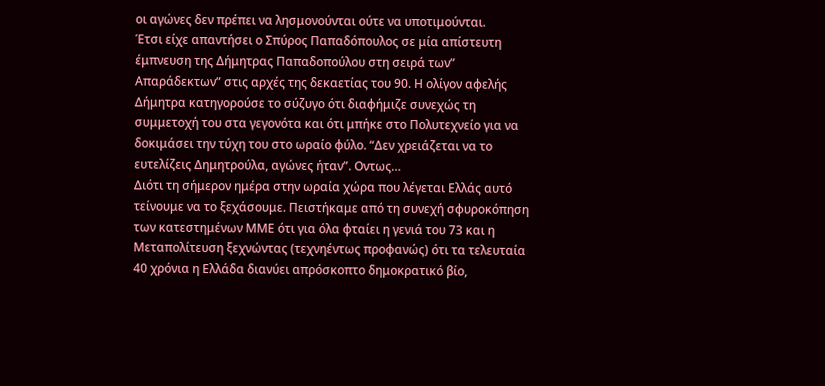οι αγώνες δεν πρέπει να λησμονούνται ούτε να υποτιμούνται.
Έτσι είχε απαντήσει ο Σπύρος Παπαδόπουλος σε μία απίστευτη έμπνευση της Δήμητρας Παπαδοπούλου στη σειρά των” Απαράδεκτων” στις αρχές της δεκαετίας του 90. Η ολίγον αφελής Δήμητρα κατηγορούσε το σύζυγο ότι διαφήμιζε συνεχώς τη συμμετοχή του στα γεγονότα και ότι μπήκε στο Πολυτεχνείο για να δοκιμάσει την τύχη του στο ωραίο φύλο. “Δεν χρειάζεται να το ευτελίζεις Δημητρούλα, αγώνες ήταν”. Οντως…
Διότι τη σήμερον ημέρα στην ωραία χώρα που λέγεται Ελλάς αυτό τείνουμε να το ξεχάσουμε. Πειστήκαμε από τη συνεχή σφυροκόπηση των κατεστημένων ΜΜΕ ότι για όλα φταίει η γενιά του 73 και η Μεταπολίτευση ξεχνώντας (τεχνηέντως προφανώς) ότι τα τελευταία 40 χρόνια η Ελλάδα διανύει απρόσκοπτο δημοκρατικό βίο,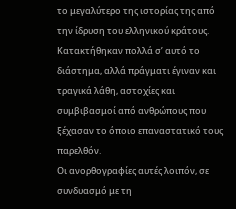το μεγαλύτερο της ιστορίας της από την ίδρυση του ελληνικού κράτους. Κατακτήθηκαν πολλά σ’ αυτό το διάστημα, αλλά πράγματι έγιναν και τραγικά λάθη, αστοχίες και συμβιβασμοί από ανθρώπους που ξέχασαν το όποιο επαναστατικό τους παρελθόν.
Οι ανορθογραφίες αυτές λοιπόν, σε συνδυασμό με τη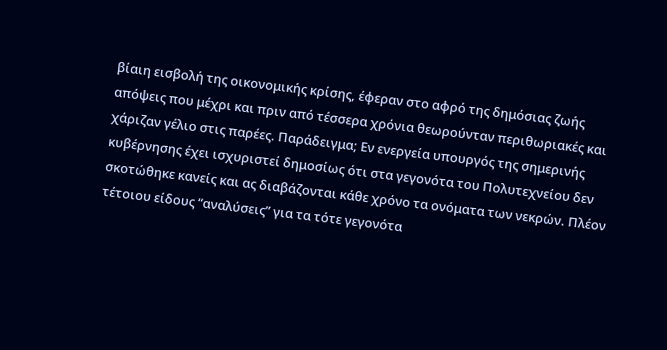βίαιη εισβολή της οικονομικής κρίσης, έφεραν στο αφρό της δημόσιας ζωής απόψεις που μέχρι και πριν από τέσσερα χρόνια θεωρούνταν περιθωριακές και χάριζαν γέλιο στις παρέες. Παράδειγμα; Εν ενεργεία υπουργός της σημερινής κυβέρνησης έχει ισχυριστεί δημοσίως ότι στα γεγονότα του Πολυτεχνείου δεν σκοτώθηκε κανείς και ας διαβάζονται κάθε χρόνο τα ονόματα των νεκρών. Πλέον τέτοιου είδους “αναλύσεις” για τα τότε γεγονότα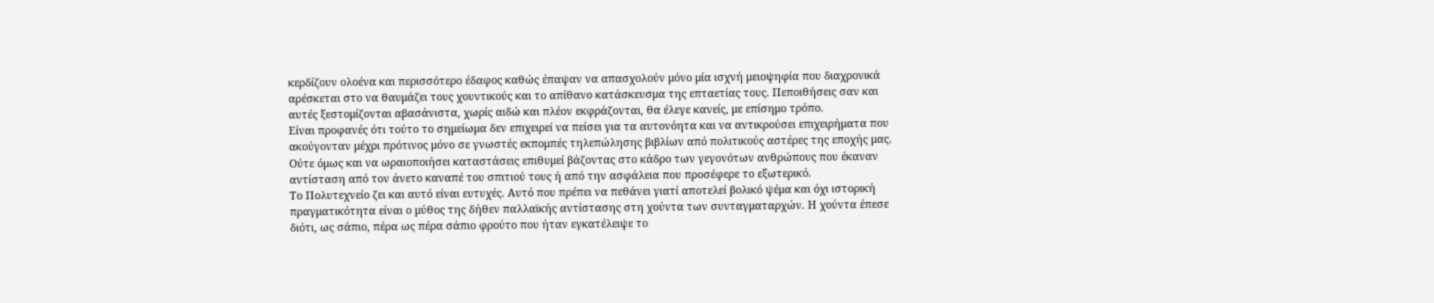κερδίζουν ολοένα και περισσότερο έδαφος καθώς έπαψαν να απασχολούν μόνο μία ισχνή μειοψηφία που διαχρονικά αρέσκεται στο να θαυμάζει τους χουντικούς και το απίθανο κατάσκευσμα της επταετίας τους. Πεποιθήσεις σαν και αυτές ξεστομίζονται αβασάνιστα, χωρίς αιδώ και πλέον εκφράζονται, θα έλεγε κανείς, με επίσημο τρόπο.
Είναι προφανές ότι τούτο το σημείωμα δεν επιχειρεί να πείσει για τα αυτονόητα και να αντικρούσει επιχειρήματα που ακούγονταν μέχρι πρότινος μόνο σε γνωστές εκπομπές τηλεπώλησης βιβλίων από πολιτικούς αστέρες της εποχής μας. Ούτε όμως και να ωραιοποιήσει καταστάσεις επιθυμεί βάζοντας στο κάδρο των γεγονότων ανθρώπους που έκαναν αντίσταση από τον άνετο καναπέ του σπιτιού τους ή από την ασφάλεια που προσέφερε το εξωτερικό.
Το Πολυτεχνείο ζει και αυτό είναι ευτυχές. Αυτό που πρέπει να πεθάνει γιατί αποτελεί βολικό ψέμα και όχι ιστορική πραγματικότητα είναι ο μύθος της δήθεν παλλαϊκής αντίστασης στη χούντα των συνταγματαρχών. Η χούντα έπεσε διότι, ως σάπιο, πέρα ως πέρα σάπιο φρούτο που ήταν εγκατέλειψε το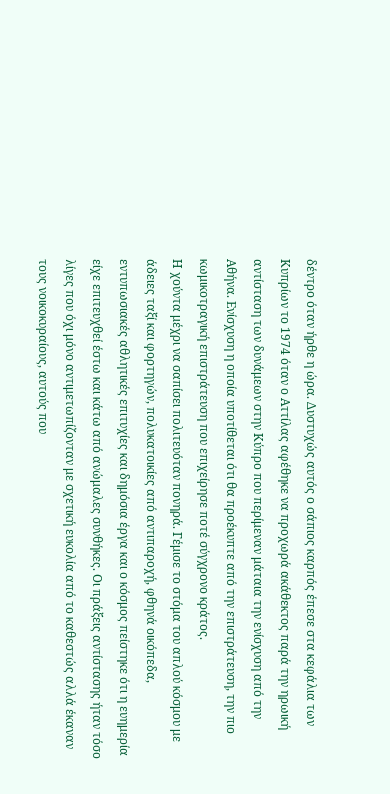δέντρο όταν ήρθε η ώρα. Δυστυχώς αυτός ο σάπιος καρπός έπεσε στα κεφάλια των Κυπρίων το 1974 όταν ο Αττίλας αφέθηκε να προχωρά ακάθεκτος παρά την ηρωική αντίσταση των δυνάμεων στην Κύπρο που περίμεναν μάταια την ενίσχυση από την Αθήνα. Ενίσχυση η οποία υποτίθεται ότι θα προέκυπτε από την επιστράτευση, την πιο κωμικοτραγική επιστράτευση που επιχείρησε ποτέ σύγχρονο κράτος.
Η χούντα μέχρι να σαπίσει πολιτευόταν πονηρά. Γέμισε το στόμα του απλού κόσμου με άδειες ταξί και φορτηγών, πολυκατοικίες από αντιπαροχή, φθηνά οικόπεδα, εντυπωσιακές αθλητικές επιτυχίες και δημόσια έργα και ο κόσμος πείστηκε ότι η ευημερία είχε επιτευχθεί έστω και κάτω από ανώμαλες συνθήκες. Οι πράξεις αντίστασης ήταν τόσο λίγες που όχι μόνο αντιμετωπίζονταν με σχετική ευκολία από το καθεστώς αλλά έκαναν τους νοικοκυραίους, αυτούς που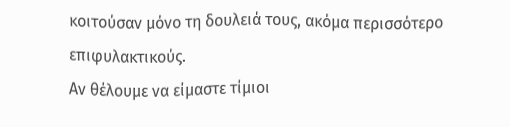κοιτούσαν μόνο τη δουλειά τους, ακόμα περισσότερο επιφυλακτικούς.
Αν θέλουμε να είμαστε τίμιοι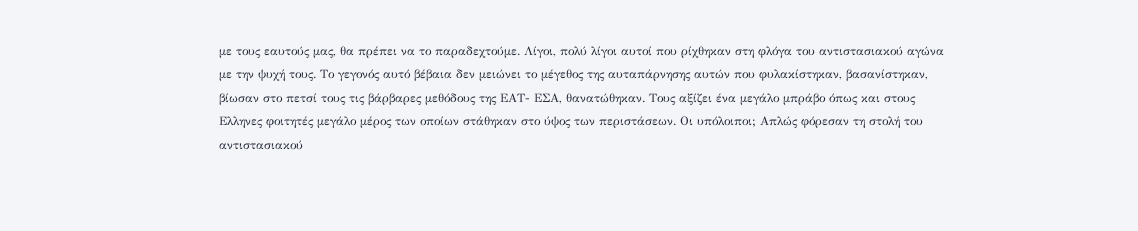με τους εαυτούς μας, θα πρέπει να το παραδεχτούμε. Λίγοι, πολύ λίγοι αυτοί που ρίχθηκαν στη φλόγα του αντιστασιακού αγώνα με την ψυχή τους. Το γεγονός αυτό βέβαια δεν μειώνει το μέγεθος της αυταπάρνησης αυτών που φυλακίστηκαν, βασανίστηκαν, βίωσαν στο πετσί τους τις βάρβαρες μεθόδους της ΕΑΤ- ΕΣΑ, θανατώθηκαν. Τους αξίζει ένα μεγάλο μπράβο όπως και στους Ελληνες φοιτητές μεγάλο μέρος των οποίων στάθηκαν στο ύψος των περιστάσεων. Οι υπόλοιποι; Απλώς φόρεσαν τη στολή του αντιστασιακού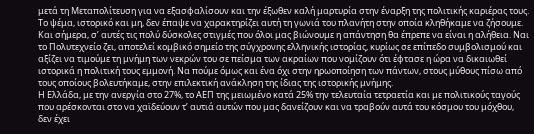μετά τη Μεταπολίτευση για να εξασφαλίσουν και την έξωθεν καλή μαρτυρία στην έναρξη της πολιτικής καριέρας τους.
Το ψέμα, ιστορικό και μη, δεν έπαψε να χαρακτηρίζει αυτή τη γωνιά του πλανήτη στην οποία κληθήκαμε να ζήσουμε. Και σήμερα, σ’ αυτές τις πολύ δύσκολες στιγμές που όλοι μας βιώνουμε η απάντηση θα έπρεπε να είναι η αλήθεια. Ναι το Πολυτεχνείο ζει, αποτελεί κομβικό σημείο της σύγχρονης ελληνικής ιστορίας, κυρίως σε επίπεδο συμβολισμού και αξίζει να τιμούμε τη μνήμη των νεκρών του σε πείσμα των ακραίων που νομίζουν ότι έφτασε η ώρα να δικαιωθεί ιστορικά η πολιτική τους εμμονή. Να πούμε όμως και ένα όχι στην ηρωοποίηση των πάντων, στους μύθους πίσω από τους οποίους βολευτήκαμε, στην επιλεκτική ανάκληση της ίδιας της ιστορικής μνήμης.
Η Ελλάδα, με την ανεργία στο 27%, το ΑΕΠ της μειωμένο κατά 25% την τελευταία τετραετία και με πολιτικούς ταγούς που αρέσκονται στο να χαϊδεύουν τ’ αυτιά αυτών που μας δανείζουν και να τραβούν αυτά του κόσμου του μόχθου, δεν έχει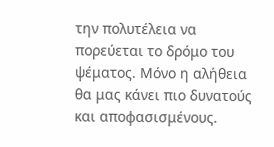την πολυτέλεια να πορεύεται το δρόμο του ψέματος. Μόνο η αλήθεια θα μας κάνει πιο δυνατούς και αποφασισμένους.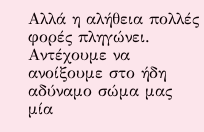Αλλά η αλήθεια πολλές φορές πληγώνει. Αντέχουμε να ανοίξουμε στο ήδη αδύναμο σώμα μας μία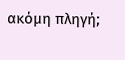ακόμη πληγή;